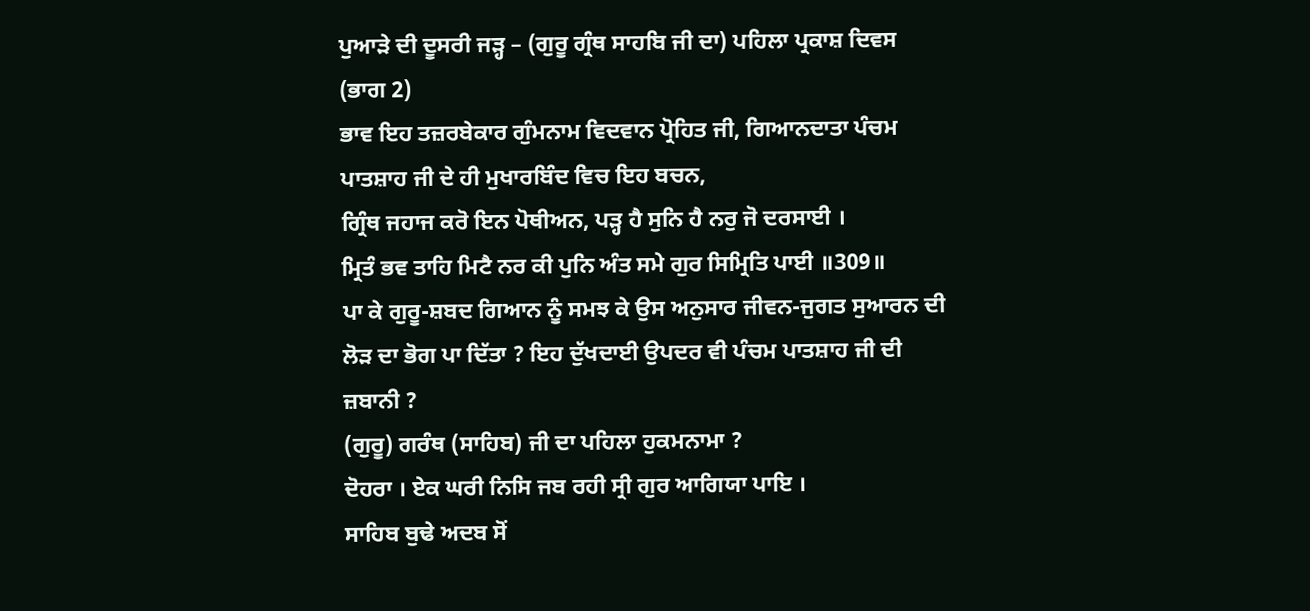ਪੁਆੜੇ ਦੀ ਦੂਸਰੀ ਜੜ੍ਹ – (ਗੁਰੂ ਗ੍ਰੰਥ ਸਾਹਬਿ ਜੀ ਦਾ) ਪਹਿਲਾ ਪ੍ਰਕਾਸ਼ ਦਿਵਸ
(ਭਾਗ 2)
ਭਾਵ ਇਹ ਤਜ਼ਰਬੇਕਾਰ ਗੁੰਮਨਾਮ ਵਿਦਵਾਨ ਪ੍ਰੋਹਿਤ ਜੀ, ਗਿਆਨਦਾਤਾ ਪੰਚਮ ਪਾਤਸ਼ਾਹ ਜੀ ਦੇ ਹੀ ਮੁਖਾਰਬਿੰਦ ਵਿਚ ਇਹ ਬਚਨ,
ਗ੍ਰਿੰਥ ਜਹਾਜ ਕਰੋ ਇਨ ਪੋਥੀਅਨ, ਪੜ੍ਹ ਹੈ ਸੁਨਿ ਹੈ ਨਰੁ ਜੋ ਦਰਸਾਈ ।
ਮ੍ਰਿਤੰ ਭਵ ਤਾਹਿ ਮਿਟੈ ਨਰ ਕੀ ਪੁਨਿ ਅੰਤ ਸਮੇ ਗੁਰ ਸਿਮ੍ਰਿਤਿ ਪਾਈ ॥309॥
ਪਾ ਕੇ ਗੁਰੂ-ਸ਼ਬਦ ਗਿਆਨ ਨੂੰ ਸਮਝ ਕੇ ਉਸ ਅਨੁਸਾਰ ਜੀਵਨ-ਜੁਗਤ ਸੁਆਰਨ ਦੀ ਲੋੜ ਦਾ ਭੋਗ ਪਾ ਦਿੱਤਾ ? ਇਹ ਦੁੱਖਦਾਈ ਉਪਦਰ ਵੀ ਪੰਚਮ ਪਾਤਸ਼ਾਹ ਜੀ ਦੀ ਜ਼ਬਾਨੀ ?
(ਗੁਰੂ) ਗਰੰਥ (ਸਾਹਿਬ) ਜੀ ਦਾ ਪਹਿਲਾ ਹੁਕਮਨਾਮਾ ?
ਦੋਹਰਾ । ਏਕ ਘਰੀ ਨਿਸਿ ਜਬ ਰਹੀ ਸ੍ਰੀ ਗੁਰ ਆਗਿਯਾ ਪਾਇ ।
ਸਾਹਿਬ ਬੁਢੇ ਅਦਬ ਸੋਂ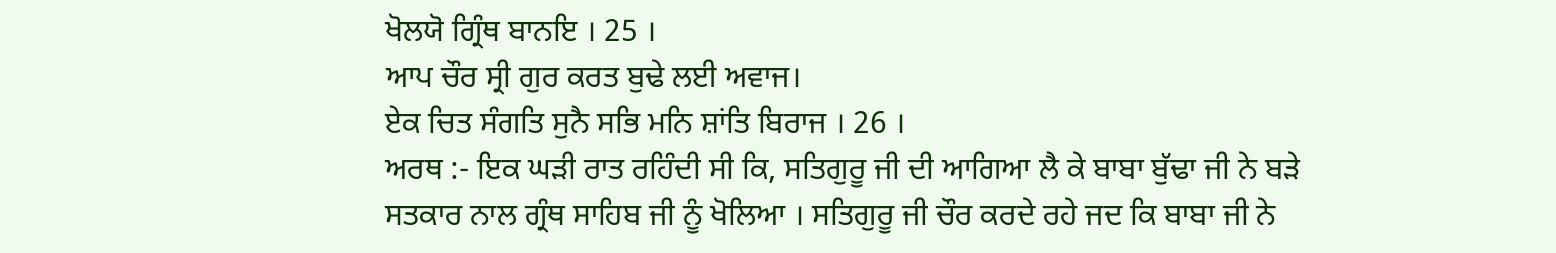ਖੋਲਯੋ ਗ੍ਰਿੰਥ ਬਾਨਇ । 25 ।
ਆਪ ਚੌਰ ਸ੍ਰੀ ਗੁਰ ਕਰਤ ਬੁਢੇ ਲਈ ਅਵਾਜ।
ਏਕ ਚਿਤ ਸੰਗਤਿ ਸੁਨੈ ਸਭਿ ਮਨਿ ਸ਼ਾਂਤਿ ਬਿਰਾਜ । 26 ।
ਅਰਥ :- ਇਕ ਘੜੀ ਰਾਤ ਰਹਿੰਦੀ ਸੀ ਕਿ, ਸਤਿਗੁਰੂ ਜੀ ਦੀ ਆਗਿਆ ਲੈ ਕੇ ਬਾਬਾ ਬੁੱਢਾ ਜੀ ਨੇ ਬੜੇ ਸਤਕਾਰ ਨਾਲ ਗ੍ਰੰਥ ਸਾਹਿਬ ਜੀ ਨੂੰ ਖੋਲਿਆ । ਸਤਿਗੁਰੂ ਜੀ ਚੌਰ ਕਰਦੇ ਰਹੇ ਜਦ ਕਿ ਬਾਬਾ ਜੀ ਨੇ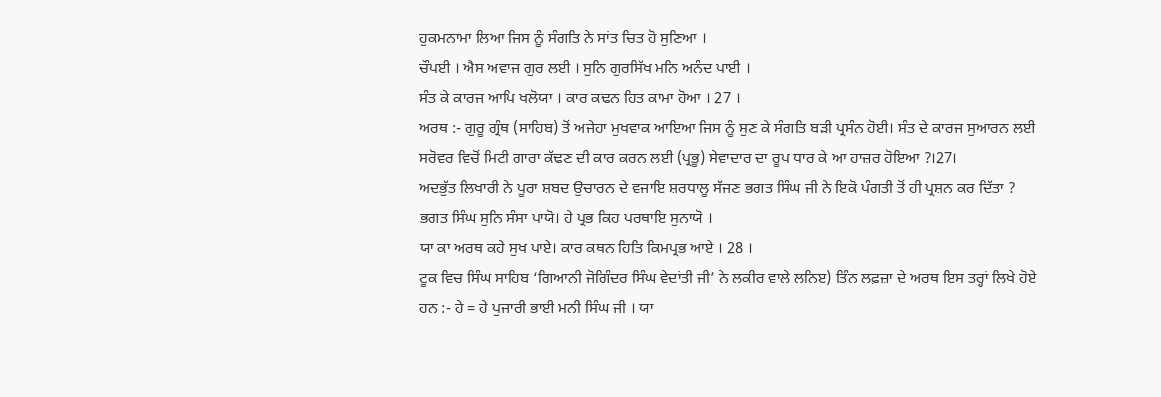ਹੁਕਮਨਾਮਾ ਲਿਆ ਜਿਸ ਨੂੰ ਸੰਗਤਿ ਨੇ ਸਾਂਤ ਚਿਤ ਹੋ ਸੁਣਿਆ ।
ਚੌਪਈ । ਐਸ ਅਵਾਜ ਗੁਰ ਲਈ । ਸੁਨਿ ਗੁਰਸਿੱਖ ਮਨਿ ਅਨੰਦ ਪਾਈ ।
ਸੰਤ ਕੇ ਕਾਰਜ ਆਪਿ ਖਲੋਯਾ । ਕਾਰ ਕਢਨ ਹਿਤ ਕਾਮਾ ਹੋਆ । 27 ।
ਅਰਥ :- ਗੁਰੂ ਗ੍ਰੰਥ (ਸਾਹਿਬ) ਤੋਂ ਅਜੇਹਾ ਮੁਖਵਾਕ ਆਇਆ ਜਿਸ ਨੂੰ ਸੁਣ ਕੇ ਸੰਗਤਿ ਬੜੀ ਪ੍ਰਸੰਨ ਹੋਈ। ਸੰਤ ਦੇ ਕਾਰਜ ਸੁਆਰਨ ਲਈ ਸਰੋਵਰ ਵਿਚੋਂ ਮਿਟੀ ਗਾਰਾ ਕੱਢਣ ਦੀ ਕਾਰ ਕਰਨ ਲਈ (ਪ੍ਰਭੂ) ਸੇਵਾਦਾਰ ਦਾ ਰੂਪ ਧਾਰ ਕੇ ਆ ਹਾਜ਼ਰ ਹੋਇਆ ?।27।
ਅਦਭੁੱਤ ਲਿਖਾਰੀ ਨੇ ਪੂਰਾ ਸ਼ਬਦ ਉਚਾਰਨ ਦੇ ਵਜਾਇ ਸ਼ਰਧਾਲੂ ਸੱਜਣ ਭਗਤ ਸਿੰਘ ਜੀ ਨੇ ਇਕੋ ਪੰਗਤੀ ਤੋਂ ਹੀ ਪ੍ਰਸ਼ਨ ਕਰ ਦਿੱਤਾ ?
ਭਗਤ ਸਿੰਘ ਸੁਨਿ ਸੰਸਾ ਪਾਯੋ। ਹੇ ਪ੍ਰਭ ਕਿਹ ਪਰਥਾਇ ਸੁਨਾਯੋ ।
ਯਾ ਕਾ ਅਰਥ ਕਹੇ ਸੁਖ ਪਾਏ। ਕਾਰ ਕਥਨ ਹਿਤਿ ਕਿਮਪ੍ਰਭ ਆਏ । 28 ।
ਟੂਕ ਵਿਚ ਸਿੰਘ ਸਾਹਿਬ ‘ਗਿਆਨੀ ਜੋਗਿੰਦਰ ਸਿੰਘ ਵੇਦਾਂਤੀ ਜੀ’ ਨੇ ਲਕੀਰ ਵਾਲੇ ਲਨਿੲ) ਤਿੰਨ ਲਫ਼ਜ਼ਾ ਦੇ ਅਰਥ ਇਸ ਤਰ੍ਹਾਂ ਲਿਖੇ ਹੋਏ ਹਨ :- ਹੇ = ਹੇ ਪੁਜਾਰੀ ਭਾਈ ਮਨੀ ਸਿੰਘ ਜੀ । ਯਾ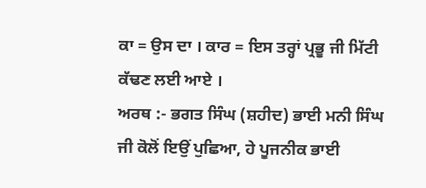ਕਾ = ਉਸ ਦਾ । ਕਾਰ = ਇਸ ਤਰ੍ਹਾਂ ਪ੍ਰਭੂ ਜੀ ਮਿੱਟੀ ਕੱਢਣ ਲਈ ਆਏ ।
ਅਰਥ :- ਭਗਤ ਸਿੰਘ (ਸ਼ਹੀਦ) ਭਾਈ ਮਨੀ ਸਿੰਘ ਜੀ ਕੋਲੋਂ ਇਉਂ ਪੁਛਿਆ, ਹੇ ਪੂਜਨੀਕ ਭਾਈ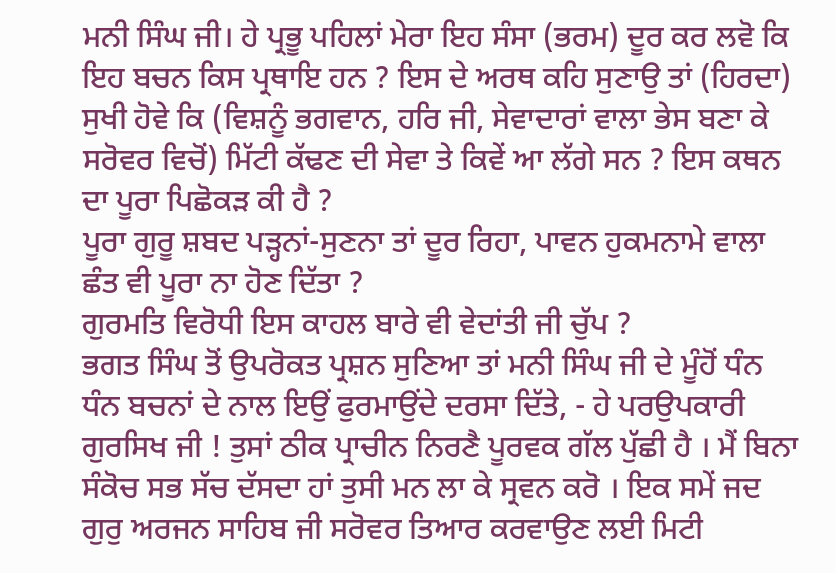ਮਨੀ ਸਿੰਘ ਜੀ। ਹੇ ਪ੍ਰਭੂ ਪਹਿਲਾਂ ਮੇਰਾ ਇਹ ਸੰਸਾ (ਭਰਮ) ਦੂਰ ਕਰ ਲਵੋ ਕਿ ਇਹ ਬਚਨ ਕਿਸ ਪ੍ਰਥਾਇ ਹਨ ? ਇਸ ਦੇ ਅਰਥ ਕਹਿ ਸੁਣਾਉ ਤਾਂ (ਹਿਰਦਾ) ਸੁਖੀ ਹੋਵੇ ਕਿ (ਵਿਸ਼ਨੂੰ ਭਗਵਾਨ, ਹਰਿ ਜੀ, ਸੇਵਾਦਾਰਾਂ ਵਾਲਾ ਭੇਸ ਬਣਾ ਕੇ ਸਰੋਵਰ ਵਿਚੋਂ) ਮਿੱਟੀ ਕੱਢਣ ਦੀ ਸੇਵਾ ਤੇ ਕਿਵੇਂ ਆ ਲੱਗੇ ਸਨ ? ਇਸ ਕਥਨ ਦਾ ਪੂਰਾ ਪਿਛੋਕੜ ਕੀ ਹੈ ?
ਪੂਰਾ ਗੁਰੂ ਸ਼ਬਦ ਪੜ੍ਹਨਾਂ-ਸੁਣਨਾ ਤਾਂ ਦੂਰ ਰਿਹਾ, ਪਾਵਨ ਹੁਕਮਨਾਮੇ ਵਾਲਾ ਛੰਤ ਵੀ ਪੂਰਾ ਨਾ ਹੋਣ ਦਿੱਤਾ ?
ਗੁਰਮਤਿ ਵਿਰੋਧੀ ਇਸ ਕਾਹਲ ਬਾਰੇ ਵੀ ਵੇਦਾਂਤੀ ਜੀ ਚੁੱਪ ?
ਭਗਤ ਸਿੰਘ ਤੋਂ ਉਪਰੋਕਤ ਪ੍ਰਸ਼ਨ ਸੁਣਿਆ ਤਾਂ ਮਨੀ ਸਿੰਘ ਜੀ ਦੇ ਮੂੰਹੋਂ ਧੰਨ ਧੰਨ ਬਚਨਾਂ ਦੇ ਨਾਲ ਇਉਂ ਫੁਰਮਾਉਂਦੇ ਦਰਸਾ ਦਿੱਤੇ, - ਹੇ ਪਰਉਪਕਾਰੀ ਗੁਰਸਿਖ ਜੀ ! ਤੁਸਾਂ ਠੀਕ ਪ੍ਰਾਚੀਨ ਨਿਰਣੈ ਪੂਰਵਕ ਗੱਲ ਪੁੱਛੀ ਹੈ । ਮੈਂ ਬਿਨਾ ਸੰਕੋਚ ਸਭ ਸੱਚ ਦੱਸਦਾ ਹਾਂ ਤੁਸੀ ਮਨ ਲਾ ਕੇ ਸ੍ਰਵਨ ਕਰੋ । ਇਕ ਸਮੇਂ ਜਦ ਗੁਰੁ ਅਰਜਨ ਸਾਹਿਬ ਜੀ ਸਰੋਵਰ ਤਿਆਰ ਕਰਵਾਉਣ ਲਈ ਮਿਟੀ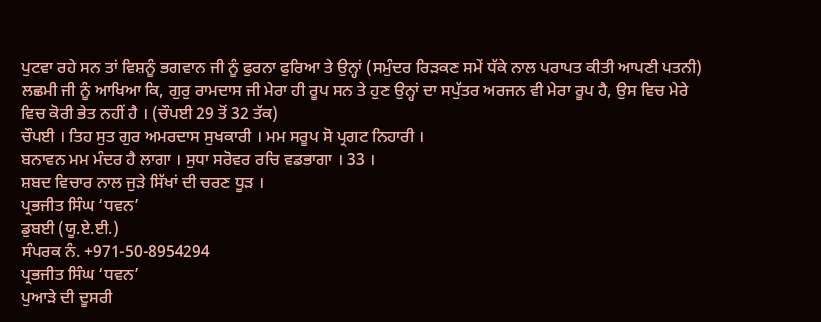ਪੁਟਵਾ ਰਹੇ ਸਨ ਤਾਂ ਵਿਸ਼ਨੂੰ ਭਗਵਾਨ ਜੀ ਨੂੰ ਫੁਰਨਾ ਫੁਰਿਆ ਤੇ ਉਨ੍ਹਾਂ (ਸਮੁੰਦਰ ਰਿੜਕਣ ਸਮੇਂ ਧੱਕੇ ਨਾਲ ਪਰਾਪਤ ਕੀਤੀ ਆਪਣੀ ਪਤਨੀ) ਲਛਮੀ ਜੀ ਨੂੰ ਆਖਿਆ ਕਿ, ਗੁਰੁ ਰਾਮਦਾਸ ਜੀ ਮੇਰਾ ਹੀ ਰੂਪ ਸਨ ਤੇ ਹੁਣ ਉਨ੍ਹਾਂ ਦਾ ਸਪੁੱਤਰ ਅਰਜਨ ਵੀ ਮੇਰਾ ਰੂਪ ਹੈ, ਉਸ ਵਿਚ ਮੇਰੇ ਵਿਚ ਕੋਰੀ ਭੇਤ ਨਹੀਂ ਹੈ । (ਚੌਪਈ 29 ਤੋਂ 32 ਤੱਕ)
ਚੌਪਈ । ਤਿਹ ਸੁਤ ਗੁਰ ਅਮਰਦਾਸ ਸੁਖਕਾਰੀ । ਮਮ ਸਰੂਪ ਸੋ ਪ੍ਰਗਟ ਨਿਹਾਰੀ ।
ਬਨਾਵਨ ਮਮ ਮੰਦਰ ਹੈ ਲਾਗਾ । ਸੁਧਾ ਸਰੋਵਰ ਰਚਿ ਵਡਭਾਗਾ । 33 ।
ਸ਼ਬਦ ਵਿਚਾਰ ਨਾਲ ਜੁੜੇ ਸਿੱਖਾਂ ਦੀ ਚਰਣ ਧੂੜ ।
ਪ੍ਰਭਜੀਤ ਸਿੰਘ ‘ਧਵਨ’
ਡੁਬਈ (ਯੂ.ਏ.ਈ.)
ਸੰਪਰਕ ਨੰ. +971-50-8954294
ਪ੍ਰਭਜੀਤ ਸਿੰਘ ‘ਧਵਨ’
ਪੁਆੜੇ ਦੀ ਦੂਸਰੀ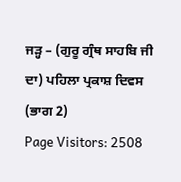ਜੜ੍ਹ – (ਗੁਰੂ ਗ੍ਰੰਥ ਸਾਹਬਿ ਜੀ ਦਾ) ਪਹਿਲਾ ਪ੍ਰਕਾਸ਼ ਦਿਵਸ (ਭਾਗ 2)
Page Visitors: 2508